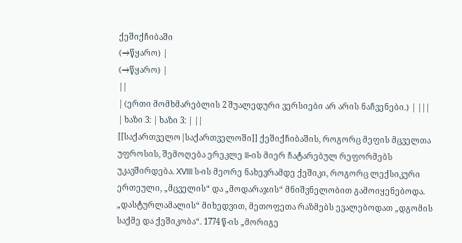ქეშიქჩიბაში
(→წყარო) |
(→წყარო) |
||
| (ერთი მომხმარებლის 2 შუალედური ვერსიები არ არის ნაჩვენები.) | |||
| ხაზი 3: | ხაზი 3: | ||
[[საქართველო|საქართველოში]] ქეშიქჩიბაშის, როგორც მეფის მცველთა უფროსის, შემოღება ერეკლე II-ის მიერ ჩატარებულ რეფორმებს უკავშირდება. XVIII ს-ის მეორე ნახევრამდე ქეშიკი, როგორც ლექსიკური ერთეული, „მცველის“ და „მოდარაჯის“ მნიშვნელობით გამოიყენებოდა. „დასტურლამალის“ მიხედვით, მეთოფეთა რაზმებს ევალებოდათ „დგომის საქმე და ქეშიკობა“. 1774 წ-ის „მორიგე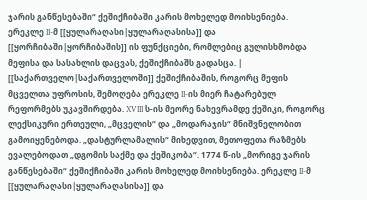ჯარის განწესებაში“ ქეშიქჩიბაში კარის მოხელედ მოიხსენიება. ერეკლე II-მ [[ყულარაღასი|ყულარაღასისა]] და [[ყორჩიბაში|ყორჩიბაშის]] ის ფუნქციები, რომლებიც გულისხმობდა მეფისა და სასახლის დაცვას, ქეშიქჩიბაშს გადასცა. | [[საქართველო|საქართველოში]] ქეშიქჩიბაშის, როგორც მეფის მცველთა უფროსის, შემოღება ერეკლე II-ის მიერ ჩატარებულ რეფორმებს უკავშირდება. XVIII ს-ის მეორე ნახევრამდე ქეშიკი, როგორც ლექსიკური ერთეული, „მცველის“ და „მოდარაჯის“ მნიშვნელობით გამოიყენებოდა. „დასტურლამალის“ მიხედვით, მეთოფეთა რაზმებს ევალებოდათ „დგომის საქმე და ქეშიკობა“. 1774 წ-ის „მორიგე ჯარის განწესებაში“ ქეშიქჩიბაში კარის მოხელედ მოიხსენიება. ერეკლე II-მ [[ყულარაღასი|ყულარაღასისა]] და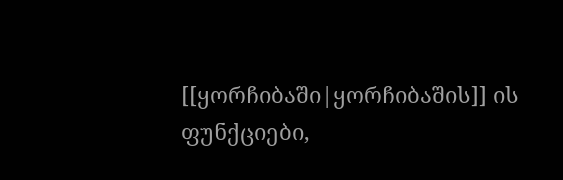[[ყორჩიბაში|ყორჩიბაშის]] ის ფუნქციები,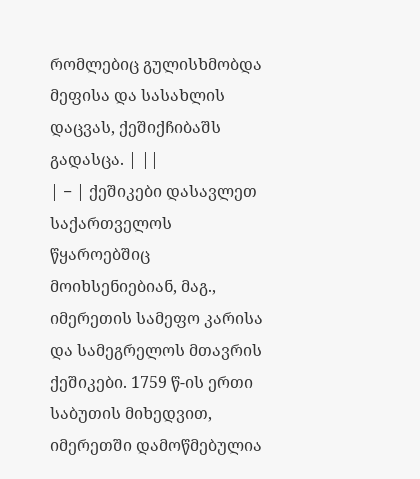რომლებიც გულისხმობდა მეფისა და სასახლის დაცვას, ქეშიქჩიბაშს გადასცა. | ||
| − | ქეშიკები დასავლეთ საქართველოს წყაროებშიც მოიხსენიებიან, მაგ., იმერეთის სამეფო კარისა და სამეგრელოს მთავრის ქეშიკები. 1759 წ-ის ერთი საბუთის მიხედვით, იმერეთში დამოწმებულია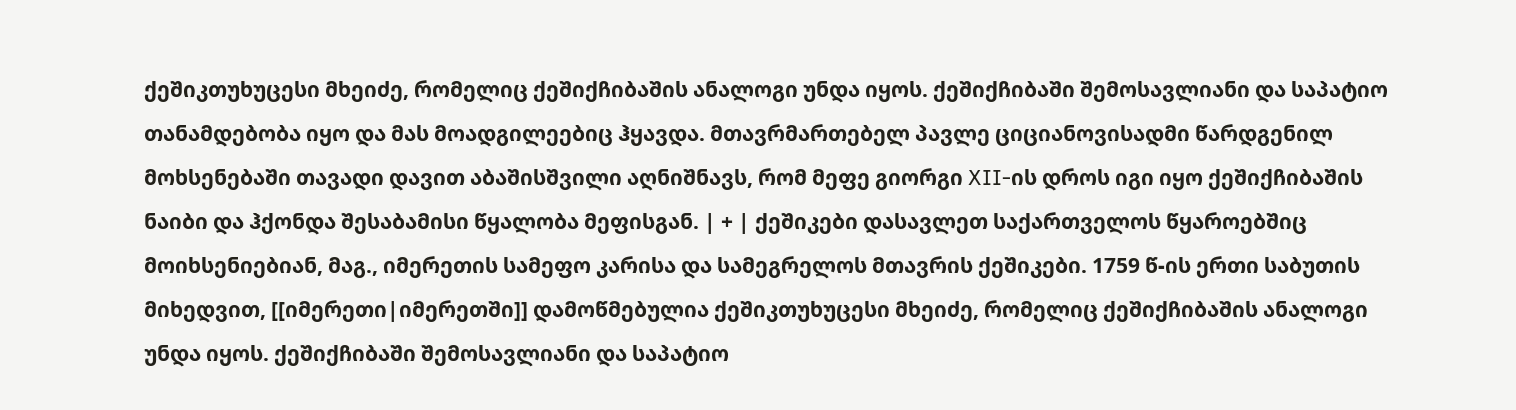ქეშიკთუხუცესი მხეიძე, რომელიც ქეშიქჩიბაშის ანალოგი უნდა იყოს. ქეშიქჩიბაში შემოსავლიანი და საპატიო თანამდებობა იყო და მას მოადგილეებიც ჰყავდა. მთავრმართებელ პავლე ციციანოვისადმი წარდგენილ მოხსენებაში თავადი დავით აბაშისშვილი აღნიშნავს, რომ მეფე გიორგი XII-ის დროს იგი იყო ქეშიქჩიბაშის ნაიბი და ჰქონდა შესაბამისი წყალობა მეფისგან. | + | ქეშიკები დასავლეთ საქართველოს წყაროებშიც მოიხსენიებიან, მაგ., იმერეთის სამეფო კარისა და სამეგრელოს მთავრის ქეშიკები. 1759 წ-ის ერთი საბუთის მიხედვით, [[იმერეთი|იმერეთში]] დამოწმებულია ქეშიკთუხუცესი მხეიძე, რომელიც ქეშიქჩიბაშის ანალოგი უნდა იყოს. ქეშიქჩიბაში შემოსავლიანი და საპატიო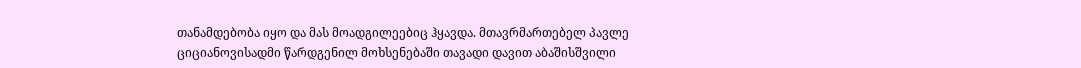თანამდებობა იყო და მას მოადგილეებიც ჰყავდა. მთავრმართებელ პავლე ციციანოვისადმი წარდგენილ მოხსენებაში თავადი დავით აბაშისშვილი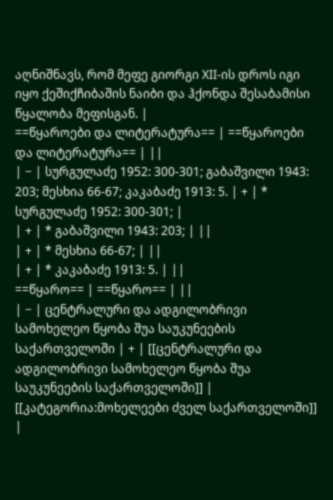აღნიშნავს, რომ მეფე გიორგი XII-ის დროს იგი იყო ქეშიქჩიბაშის ნაიბი და ჰქონდა შესაბამისი წყალობა მეფისგან. |
==წყაროები და ლიტერატურა== | ==წყაროები და ლიტერატურა== | ||
| − | სურგულაძე 1952: 300-301; გაბაშვილი 1943: 203; მესხია 66-67; კაკაბაძე 1913: 5. | + | * სურგულაძე 1952: 300-301; |
| + | * გაბაშვილი 1943: 203; | ||
| + | * მესხია 66-67; | ||
| + | * კაკაბაძე 1913: 5. | ||
==წყარო== | ==წყარო== | ||
| − | ცენტრალური და ადგილობრივი სამოხელეო წყობა შუა საუკუნეების საქართველოში | + | [[ცენტრალური და ადგილობრივი სამოხელეო წყობა შუა საუკუნეების საქართველოში]] |
[[კატეგორია:მოხელეები ძველ საქართველოში]] |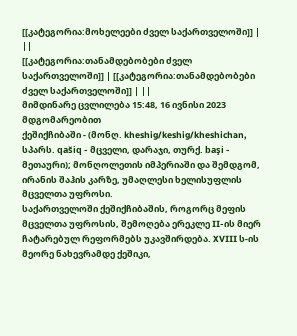[[კატეგორია:მოხელეები ძველ საქართველოში]] | ||
[[კატეგორია:თანამდებობები ძველ საქართველოში]] | [[კატეგორია:თანამდებობები ძველ საქართველოში]] | ||
მიმდინარე ცვლილება 15:48, 16 ივნისი 2023 მდგომარეობით
ქეშიქჩიბაში - (მონღ. kheshig/keshig/kheshichan, სპარს. qašiq - მცველი, დარაჯი, თურქ. başi - მეთაური); მონღოლეთის იმპერიაში და შემდგომ, ირანის შაჰის კარზე, უმაღლესი ხელისუფლის მცველთა უფროსი.
საქართველოში ქეშიქჩიბაშის, როგორც მეფის მცველთა უფროსის, შემოღება ერეკლე II-ის მიერ ჩატარებულ რეფორმებს უკავშირდება. XVIII ს-ის მეორე ნახევრამდე ქეშიკი,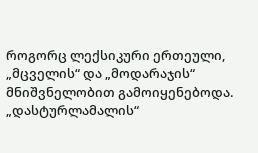როგორც ლექსიკური ერთეული, „მცველის“ და „მოდარაჯის“ მნიშვნელობით გამოიყენებოდა. „დასტურლამალის“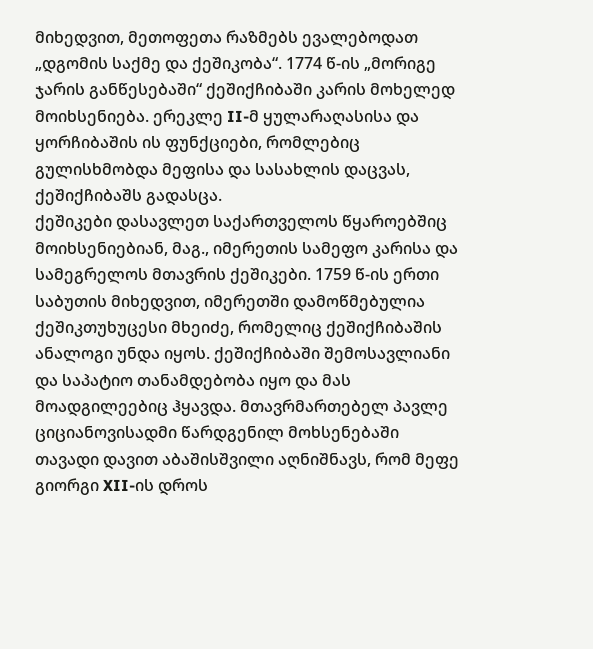მიხედვით, მეთოფეთა რაზმებს ევალებოდათ „დგომის საქმე და ქეშიკობა“. 1774 წ-ის „მორიგე ჯარის განწესებაში“ ქეშიქჩიბაში კარის მოხელედ მოიხსენიება. ერეკლე II-მ ყულარაღასისა და ყორჩიბაშის ის ფუნქციები, რომლებიც გულისხმობდა მეფისა და სასახლის დაცვას, ქეშიქჩიბაშს გადასცა.
ქეშიკები დასავლეთ საქართველოს წყაროებშიც მოიხსენიებიან, მაგ., იმერეთის სამეფო კარისა და სამეგრელოს მთავრის ქეშიკები. 1759 წ-ის ერთი საბუთის მიხედვით, იმერეთში დამოწმებულია ქეშიკთუხუცესი მხეიძე, რომელიც ქეშიქჩიბაშის ანალოგი უნდა იყოს. ქეშიქჩიბაში შემოსავლიანი და საპატიო თანამდებობა იყო და მას მოადგილეებიც ჰყავდა. მთავრმართებელ პავლე ციციანოვისადმი წარდგენილ მოხსენებაში თავადი დავით აბაშისშვილი აღნიშნავს, რომ მეფე გიორგი XII-ის დროს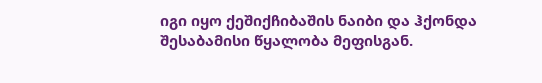იგი იყო ქეშიქჩიბაშის ნაიბი და ჰქონდა შესაბამისი წყალობა მეფისგან.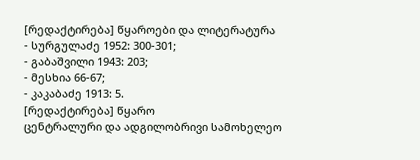[რედაქტირება] წყაროები და ლიტერატურა
- სურგულაძე 1952: 300-301;
- გაბაშვილი 1943: 203;
- მესხია 66-67;
- კაკაბაძე 1913: 5.
[რედაქტირება] წყარო
ცენტრალური და ადგილობრივი სამოხელეო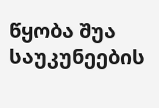წყობა შუა საუკუნეების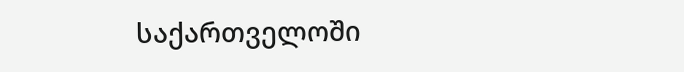საქართველოში